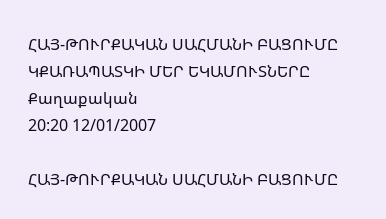ՀԱՅ-ԹՈՒՐՔԱԿԱՆ ՍԱՀՄԱՆԻ ԲԱՑՈՒՄԸ ԿՔԱՌԱՊԱՏԿԻ ՄԵՐ ԵԿԱՄՈՒՏՆԵՐԸ
Քաղաքական
20:20 12/01/2007

ՀԱՅ-ԹՈՒՐՔԱԿԱՆ ՍԱՀՄԱՆԻ ԲԱՑՈՒՄԸ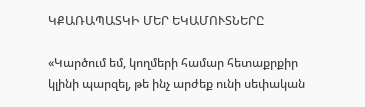ԿՔԱՌԱՊԱՏԿԻ ՄԵՐ ԵԿԱՄՈՒՏՆԵՐԸ

«Կարծում եմ, կողմերի համար հետաքրքիր կլինի պարզել, թե ինչ արժեք ունի սեփական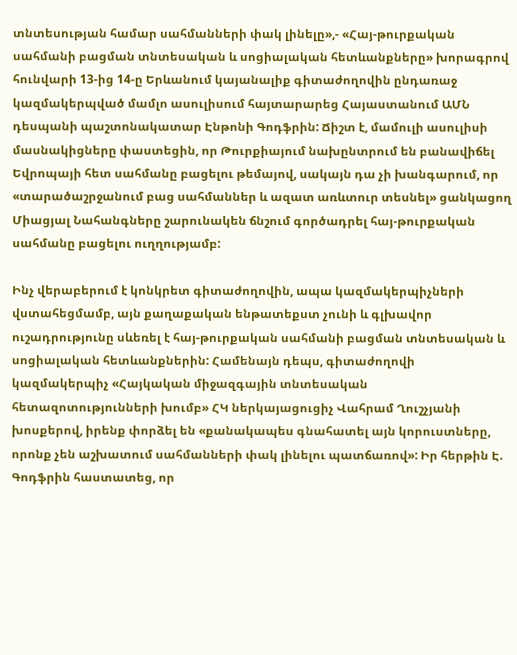տնտեսության համար սահմանների փակ լինելը»,- «Հայ-թուրքական սահմանի բացման տնտեսական և սոցիալական հետևանքները» խորագրով հունվարի 13-ից 14-ը Երևանում կայանալիք գիտաժողովին ընդառաջ կազմակերպված մամլո ասուլիսում հայտարարեց Հայաստանում ԱՄՆ դեսպանի պաշտոնակատար Էնթոնի Գոդֆրին: Ճիշտ է, մամուլի ասուլիսի մասնակիցները փաստեցին, որ Թուրքիայում նախընտրում են բանավիճել Եվրոպայի հետ սահմանը բացելու թեմայով, սակայն դա չի խանգարում, որ «տարածաշրջանում բաց սահմաններ և ազատ առևտուր տեսնել» ցանկացող Միացյալ Նահանգները շարունակեն ճնշում գործադրել հայ-թուրքական սահմանը բացելու ուղղությամբ:

Ինչ վերաբերում է կոնկրետ գիտաժողովին, ապա կազմակերպիչների վստահեցմամբ, այն քաղաքական ենթատեքստ չունի և գլխավոր ուշադրությունը սևեռել է հայ-թուրքական սահմանի բացման տնտեսական և սոցիալական հետևանքներին: Համենայն դեպս, գիտաժողովի կազմակերպիչ «Հայկական միջազգային տնտեսական հետազոտությունների խումբ» ՀԿ ներկայացուցիչ Վահրամ Ղուշչյանի խոսքերով, իրենք փորձել են «քանակապես գնահատել այն կորուստները, որոնք չեն աշխատում սահմանների փակ լինելու պատճառով»: Իր հերթին Է. Գոդֆրին հաստատեց, որ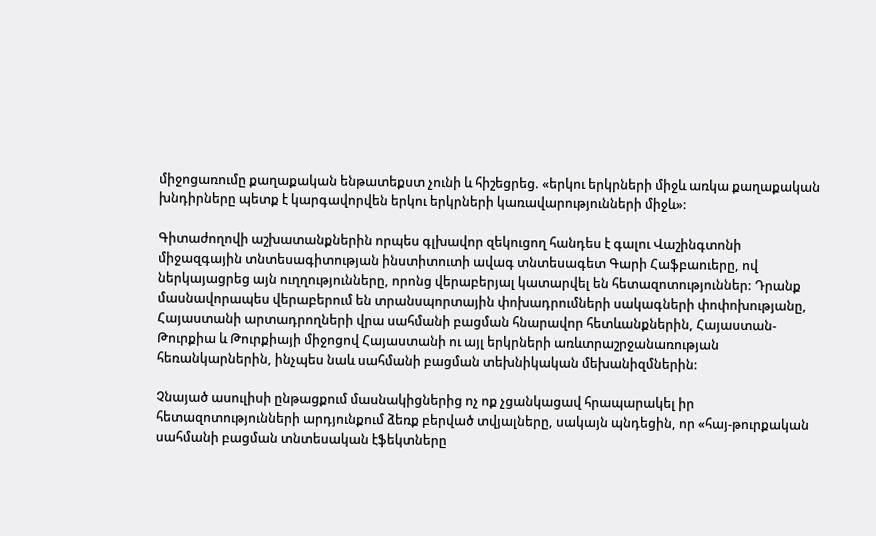միջոցառումը քաղաքական ենթատեքստ չունի և հիշեցրեց. «երկու երկրների միջև առկա քաղաքական խնդիրները պետք է կարգավորվեն երկու երկրների կառավարությունների միջև»:

Գիտաժողովի աշխատանքներին որպես գլխավոր զեկուցող հանդես է գալու Վաշինգտոնի միջազգային տնտեսագիտության ինստիտուտի ավագ տնտեսագետ Գարի Հաֆբաուերը, ով ներկայացրեց այն ուղղությունները, որոնց վերաբերյալ կատարվել են հետազոտություններ: Դրանք մասնավորապես վերաբերում են տրանսպորտային փոխադրումների սակագների փոփոխությանը, Հայաստանի արտադրողների վրա սահմանի բացման հնարավոր հետևանքներին, Հայաստան-Թուրքիա և Թուրքիայի միջոցով Հայաստանի ու այլ երկրների առևտրաշրջանառության հեռանկարներին, ինչպես նաև սահմանի բացման տեխնիկական մեխանիզմներին:

Չնայած ասուլիսի ընթացքում մասնակիցներից ոչ ոք չցանկացավ հրապարակել իր հետազոտությունների արդյունքում ձեռք բերված տվյալները, սակայն պնդեցին, որ «հայ-թուրքական սահմանի բացման տնտեսական էֆեկտները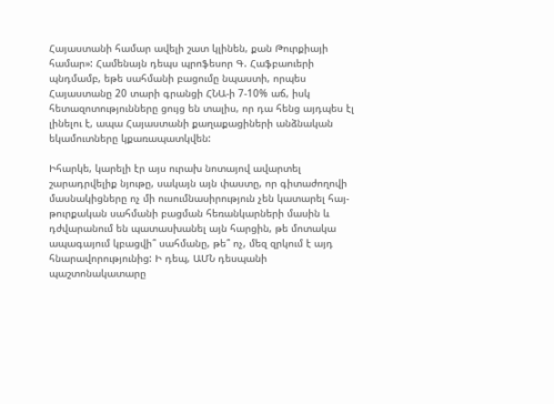Հայաստանի համար ավելի շատ կլինեն, քան Թուրքիայի համար»: Համենայն դեպս պրոֆեսոր Գ. Հաֆբաուերի պնդմամբ, եթե սահմանի բացումը նպաստի, որպես Հայաստանը 20 տարի գրանցի ՀՆԱ-ի 7-10% աճ, իսկ հետազոտությունները ցույց են տալիս, որ դա հենց այդպես էլ լինելու է, ապա Հայաստանի քաղաքացիների անձնական եկամուտները կքառապատկվեն:

Իհարկե, կարելի էր այս ուրախ նոտայով ավարտել շարադրվելիք նյութը, սակայն այն փաստը, որ գիտաժողովի մասնակիցները ոչ մի ուսումնասիրություն չեն կատարել հայ-թուրքական սահմանի բացման հեռանկարների մասին և դժվարանում են պատասխանել այն հարցին, թե մոտակա ապագայում կբացվի՞ սահմանը, թե՞ ոչ, մեզ զրկում է այդ հնարավորությունից: Ի դեպ, ԱՄՆ դեսպանի պաշտոնակատարը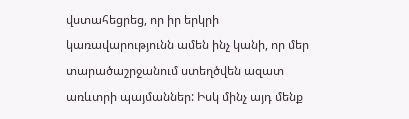վստահեցրեց, որ իր երկրի կառավարությունն ամեն ինչ կանի, որ մեր տարածաշրջանում ստեղծվեն ազատ առևտրի պայմաններ: Իսկ մինչ այդ մենք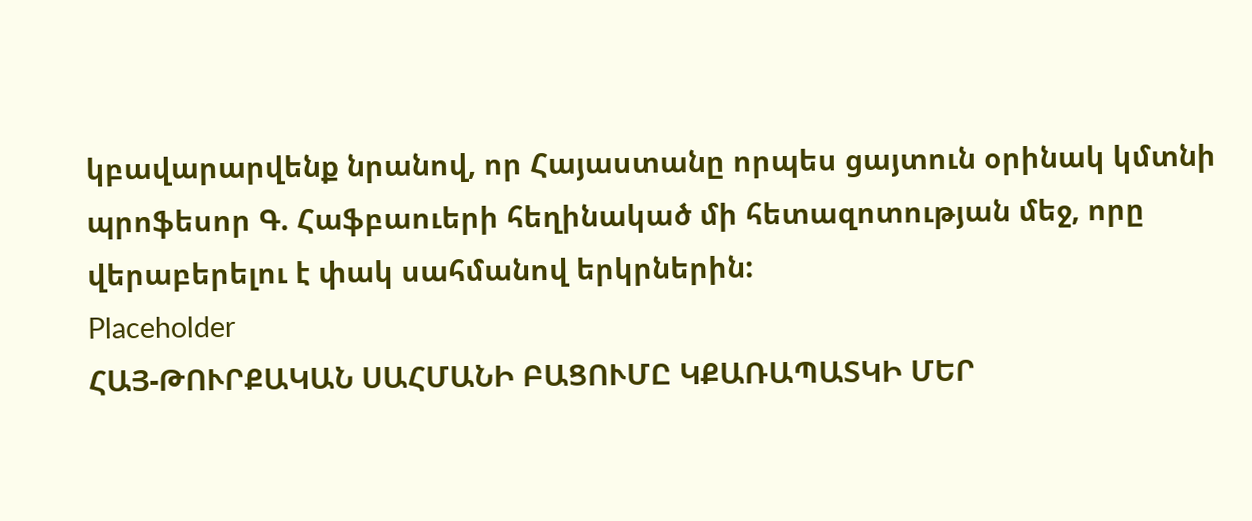կբավարարվենք նրանով, որ Հայաստանը որպես ցայտուն օրինակ կմտնի պրոֆեսոր Գ. Հաֆբաուերի հեղինակած մի հետազոտության մեջ, որը վերաբերելու է փակ սահմանով երկրներին:
Placeholder
ՀԱՅ-ԹՈՒՐՔԱԿԱՆ ՍԱՀՄԱՆԻ ԲԱՑՈՒՄԸ ԿՔԱՌԱՊԱՏԿԻ ՄԵՐ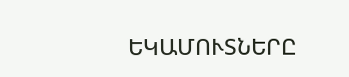ԵԿԱՄՈՒՏՆԵՐԸ